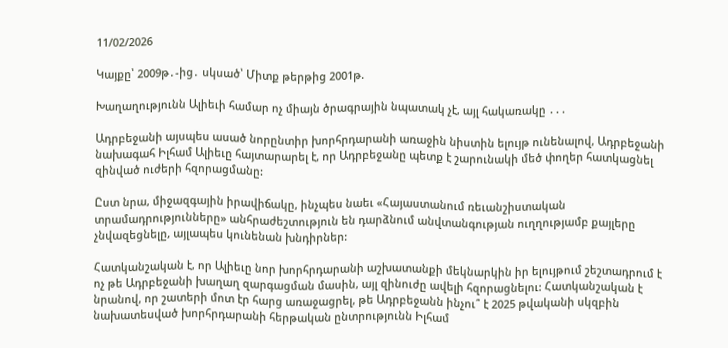11/02/2026

Կայքը՝ 2009թ․-ից․ սկսած՝ Միտք թերթից 2001թ.

Խաղաղությունն Ալիեւի համար ոչ միայն ծրագրային նպատակ չէ, այլ հակառակը ․․․

Ադրբեջանի այսպես ասած նորընտիր խորհրդարանի առաջին նիստին ելույթ ունենալով, Ադրբեջանի նախագահ Իլհամ Ալիեւը հայտարարել է, որ Ադրբեջանը պետք է շարունակի մեծ փողեր հատկացնել զինված ուժերի հզորացմանը:

Ըստ նրա, միջազգային իրավիճակը, ինչպես նաեւ «Հայաստանում ռեւանշիստական տրամադրությունները» անհրաժեշտություն են դարձնում անվտանգության ուղղությամբ քայլերը չնվազեցնելը, այլապես կունենան խնդիրներ:

Հատկանշական է, որ Ալիեւը նոր խորհրդարանի աշխատանքի մեկնարկին իր ելույթում շեշտադրում է ոչ թե Ադրբեջանի խաղաղ զարգացման մասին, այլ զինուժը ավելի հզորացնելու: Հատկանշական է նրանով, որ շատերի մոտ էր հարց առաջացրել, թե Ադրբեջանն ինչու՞ է 2025 թվականի սկզբին նախատեսված խորհրդարանի հերթական ընտրությունն Իլհամ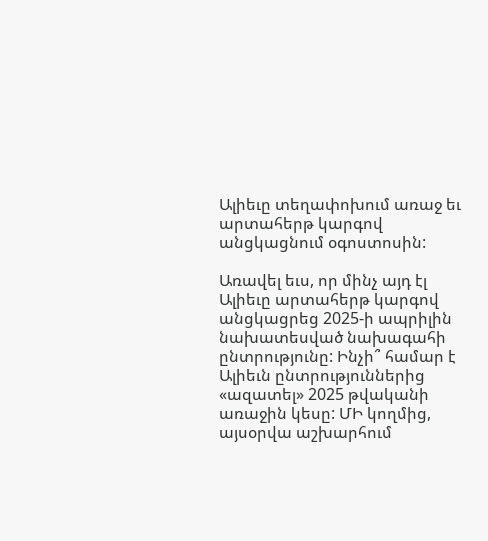Ալիեւը տեղափոխում առաջ եւ արտահերթ կարգով անցկացնում օգոստոսին:

Առավել եւս, որ մինչ այդ էլ Ալիեւը արտահերթ կարգով անցկացրեց 2025-ի ապրիլին նախատեսված նախագահի ընտրությունը: Ինչի՞ համար է Ալիեւն ընտրություններից «ազատել» 2025 թվականի առաջին կեսը: ՄԻ կողմից, այսօրվա աշխարհում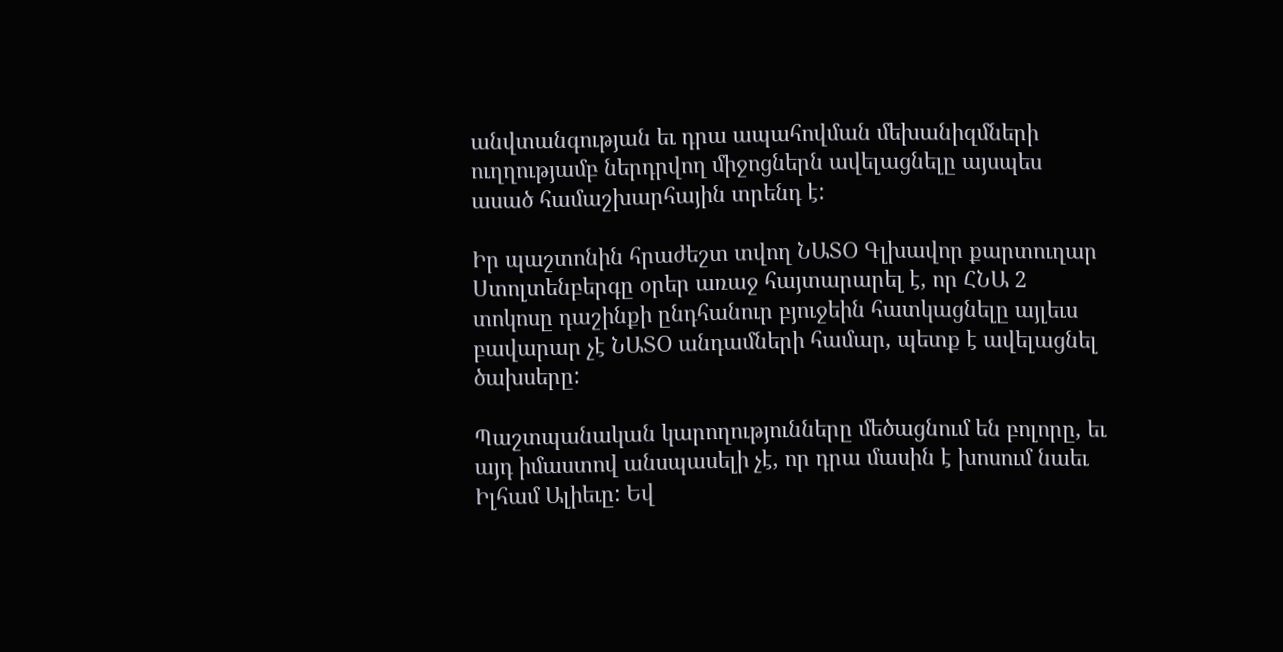անվտանգության եւ դրա ապահովման մեխանիզմների ուղղությամբ ներդրվող միջոցներն ավելացնելը այսպես ասած համաշխարհային տրենդ է:

Իր պաշտոնին հրաժեշտ տվող ՆԱՏՕ Գլխավոր քարտուղար Ստոլտենբերգը օրեր առաջ հայտարարել է, որ ՀՆԱ 2 տոկոսը դաշինքի ընդհանուր բյուջեին հատկացնելը այլեւս բավարար չէ ՆԱՏՕ անդամների համար, պետք է ավելացնել ծախսերը:

Պաշտպանական կարողությունները մեծացնում են բոլորը, եւ այդ իմաստով անսպասելի չէ, որ դրա մասին է խոսում նաեւ Իլհամ Ալիեւը: Եվ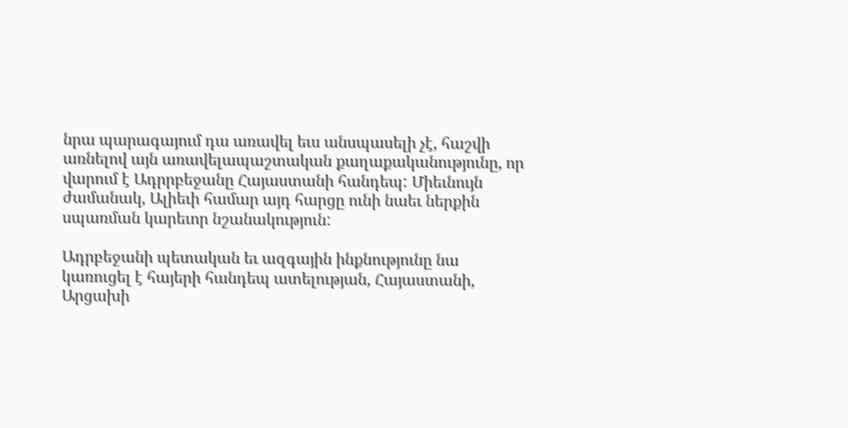նրա պարագայում դա առավել եւս անսպասելի չէ, հաշվի առնելով այն առավելապաշտական քաղաքականությունը, որ վարում է Ադրրբեջանը Հայաստանի հանդեպ: Միեւնույն ժամանակ, Ալիեւի համար այդ հարցը ունի նաեւ ներքին սպառման կարեւոր նշանակություն:

Ադրբեջանի պետական եւ ազգային ինքնությունը նա կառուցել է հայերի հանդեպ ատելության, Հայաստանի, Արցախի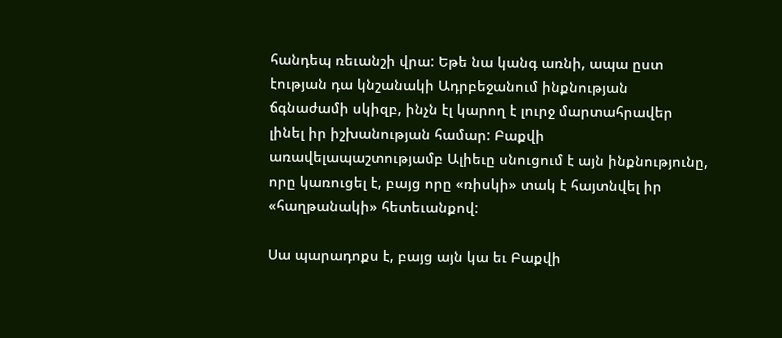հանդեպ ռեւանշի վրա: Եթե նա կանգ առնի, ապա ըստ էության դա կնշանակի Ադրբեջանում ինքնության ճգնաժամի սկիզբ, ինչն էլ կարող է լուրջ մարտահրավեր լինել իր իշխանության համար: Բաքվի առավելապաշտությամբ Ալիեւը սնուցում է այն ինքնությունը, որը կառուցել է, բայց որը «ռիսկի» տակ է հայտնվել իր «հաղթանակի» հետեւանքով:

Սա պարադոքս է, բայց այն կա եւ Բաքվի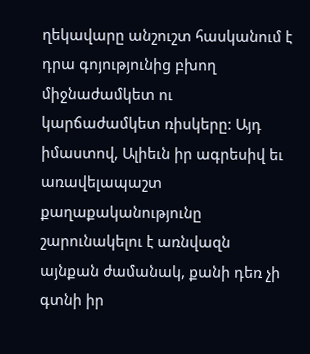ղեկավարը անշուշտ հասկանում է դրա գոյությունից բխող միջնաժամկետ ու կարճաժամկետ ռիսկերը: Այդ իմաստով, Ալիեւն իր ագրեսիվ եւ առավելապաշտ քաղաքականությունը շարունակելու է առնվազն այնքան ժամանակ, քանի դեռ չի գտնի իր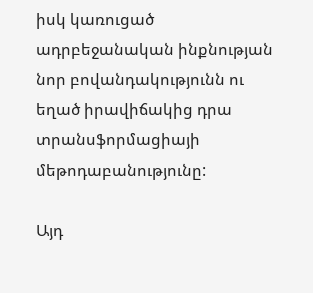իսկ կառուցած ադրբեջանական ինքնության նոր բովանդակությունն ու եղած իրավիճակից դրա տրանսֆորմացիայի մեթոդաբանությունը:

Այդ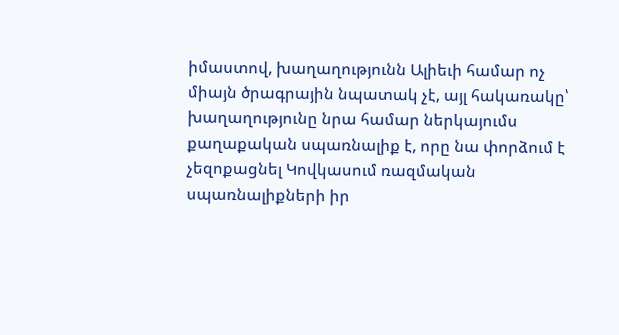իմաստով, խաղաղությունն Ալիեւի համար ոչ միայն ծրագրային նպատակ չէ, այլ հակառակը՝ խաղաղությունը նրա համար ներկայումս քաղաքական սպառնալիք է, որը նա փորձում է չեզոքացնել Կովկասում ռազմական սպառնալիքների իր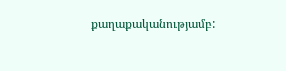քաղաքականությամբ: